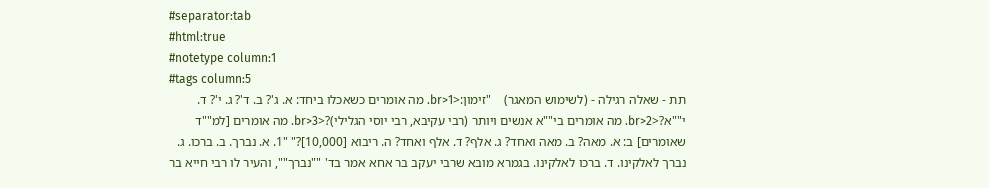#separator:tab
#html:true
#notetype column:1
#tags column:5
תת - שאלה רגילה - (לשימוש המאגר)    "זימון:<br>1. מה אומרים כשאכלו ביחד: א. ג'? ב. ד'? ג. י'? ד. י""א?<br>2. מה אומרים בי""א אנשים ויותר (רבי עקיבא, רבי יוסי הגלילי)?<br>3. מה אומרים [למ""ד שאומרים] ב: א. מאה? ב. מאה ואחד? ג. אלף? ד. אלף ואחד? ה. ריבוא [10,000]?" "1. א. נברך. ב. ברכו. ג. נברך לאלקינו. ד. ברכו לאלקינו. בגמרא מובא שרבי יעקב בר אחא אמר בד' ""נברך"", והעיר לו רבי חייא בר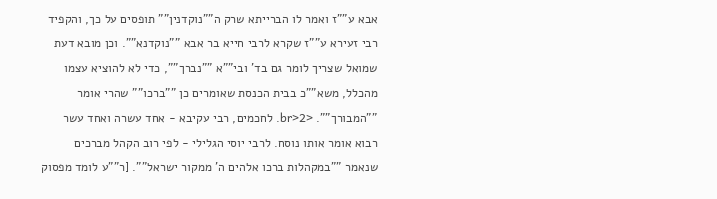אבא ע""ז ואמר לו הברייתא שרק ה""נוקדנין"" תופסים על כך, והקפיד רבי זעירא ע""ז שקרא לרבי חייא בר אבא ""נוקדנא"". וכן מובא דעת שמואל שצריך לומר גם בד' ובי""א ""נברך"", כדי לא להוציא עצמו מהכלל, משא""כ בבית הכנסת שאומרים כן ""ברכו"" שהרי אומר ""המבורך"". <br>2. לחכמים, רבי עקיבא - אחד עשרה ואחד עשר רבוא אומר אותו נוסח. לרבי יוסי הגלילי - לפי רוב הקהל מברכים שנאמר ""במקהלות ברכו אלהים ה' ממקור ישראל"". [ר""ע לומד מפסוק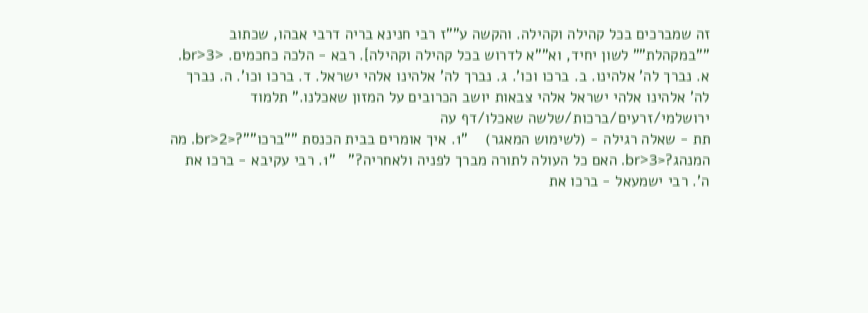זה שמברכים בכל קהילה וקהילה. והקשה ע""ז רבי חנינא בריה דרבי אבהו, שכתוב ""במקהלת"" לשון יחיד, וא""א לדרוש בכל קהילה וקהילה]. רבא - הלכה כחכמים. <br>3. א. נברך לה' אלהינו. ב. ברכו וכו'. ג. נברך לה' אלהינו אלהי ישראל. ד. ברכו וכו'. ה. נברך לה' אלהינו אלהי ישראל אלהי צבאות יושב הכרובים על המזון שאכלנו." תלמוד ירושלמי/זרעים/ברכות/שלשה שאכלו/דף עה
תת - שאלה רגילה - (לשימוש המאגר)    "1. איך אומרים בבית הכנסת ""ברכו""?<br>2. מה המנהג?<br>3. האם כל העולה לתורה מברך לפניה ולאחריה?"   "1. רבי עקיבא - ברכו את ה'. רבי ישמעאל - ברכו את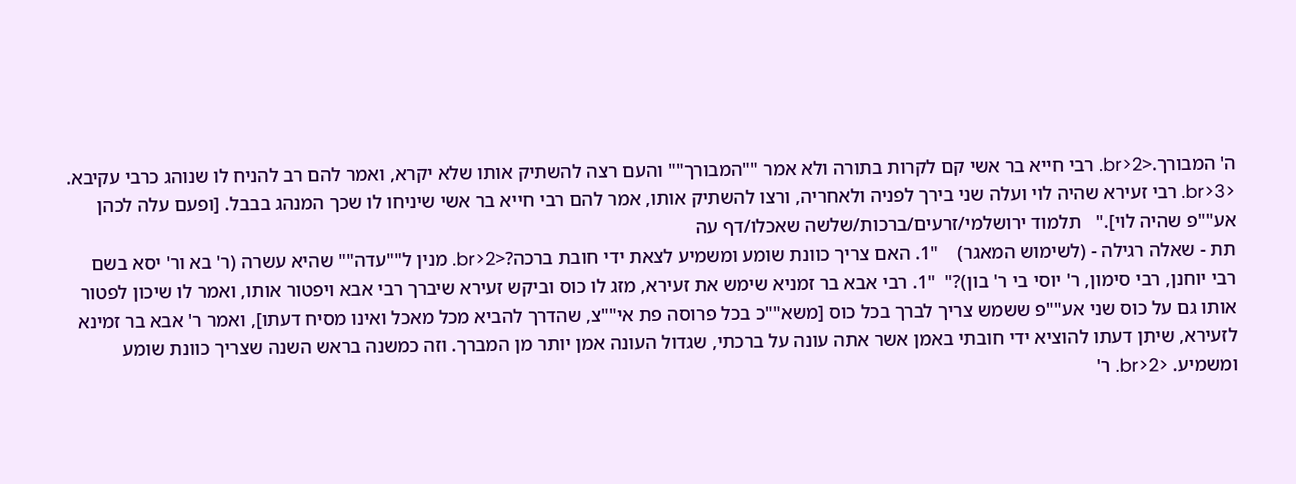ה' המבורך.<br>2. רבי חייא בר אשי קם לקרות בתורה ולא אמר ""המבורך"" והעם רצה להשתיק אותו שלא יקרא, ואמר להם רב להניח לו שנוהג כרבי עקיבא. <br>3. רבי זעירא שהיה לוי ועלה שני בירך לפניה ולאחריה, ורצו להשתיק אותו, אמר להם רבי חייא בר אשי שיניחו לו שכך המנהג בבבל. [ופעם עלה לכהן אע""פ שהיה לוי]."   תלמוד ירושלמי/זרעים/ברכות/שלשה שאכלו/דף עה
תת - שאלה רגילה - (לשימוש המאגר)    "1. האם צריך כוונת שומע ומשמיע לצאת ידי חובת ברכה?<br>2. מנין ל""עדה"" שהיא עשרה (ר' בא ור' יסא בשם רבי יוחנן, רבי סימון, ר' יוסי בי ר' בון)?"  "1. רבי אבא בר זמניא שימש את זעירא, מזג לו כוס וביקש זעירא שיברך רבי אבא ויפטור אותו, ואמר לו שיכון לפטור אותו גם על כוס שני אע""פ ששמש צריך לברך בכל כוס [משא""כ בכל פרוסה פת אי""צ, שהדרך להביא מכל מאכל ואינו מסיח דעתו], ואמר ר' אבא בר זמינא לזעירא, שיתן דעתו להוציא ידי חובתי באמן אשר אתה עונה על ברכתי, שגדול העונה אמן יותר מן המברך. וזה כמשנה בראש השנה שצריך כוונת שומע ומשמיע. <br>2. ר'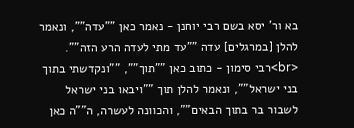בא ור' יסא בשם רבי יוחנן - נאמר כאן ""עדה"", ונאמר להלן [במרגלים] עדה ""עד מתי לעדה הרע הזה"". <br>רבי סימון - כתוב כאן ""תוך"", ""ונקדשתי בתוך בני ישראל"", ונאמר להלן תוך ""ויבאו בני ישראל לשבור בר בתוך הבאים"", והכוונה לעשרה, ה""ה כאן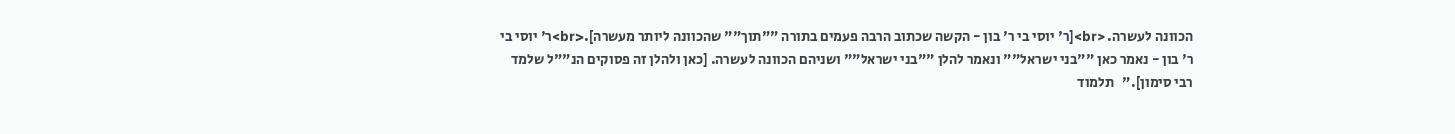הכוונה לעשרה. <br>[ר' יוסי בי ר' בון - הקשה שכתוב הרבה פעמים בתורה ""תוך"" שהכוונה ליותר מעשרה].<br>ר' יוסי בי ר' בון - נאמר כאן ""בני ישראל"" ונאמר להלן ""בני ישראל"" ושניהם הכוונה לעשרה. [כאן ולהלן זה פסוקים הנ""ל שלמד רבי סימון]."   תלמוד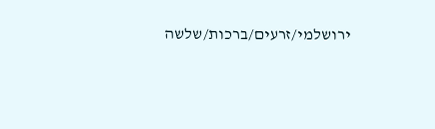ירושלמי/זרעים/ברכות/שלשה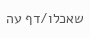שאכלו/דף עה